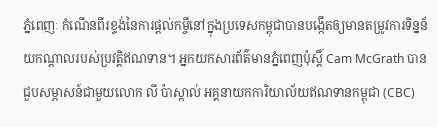ភ្នំពេញៈ កំណើនពីរខ្ទង់នៃការផ្ដល់កម្ចីនៅក្នុងប្រទេសកម្ពុជាបានបង្កើតឲ្យមានតម្រូវការទិន្នន័យកណ្ដាលរបស់ប្រវត្តិឥណទាន។ អ្នកយកសារព័ត៌មានភ្នំពេញប៉ុស្ដិ៍ Cam McGrath បានជួបសម្ភាសន៍ជាមួយលោក លី ប៉ាស្កាល់ អគ្គនាយកការិយាល័យឥណទានកម្ពុជា (CBC)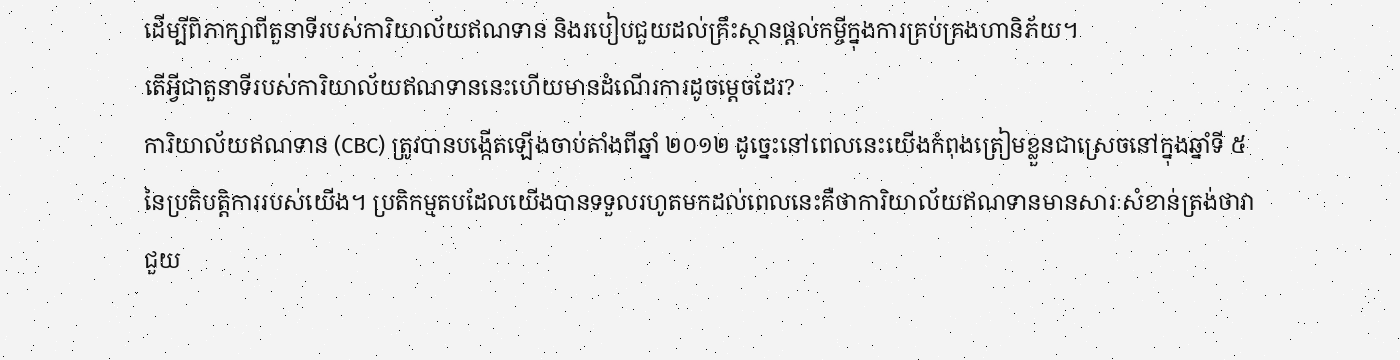ដើម្បីពិភាក្សាពីតួនាទីរបស់ការិយាល័យឥណទាន និងរបៀបជួយដល់គ្រឹះស្ថានផ្ដល់កម្ចីក្នុងការគ្រប់គ្រងហានិភ័យ។
តើអ្វីជាតួនាទីរបស់ការិយាល័យឥណទាននេះហើយមានដំណើរការដូចម្ដេចដែរ?
ការិយាល័យឥណទាន (CBC) ត្រូវបានបង្កើតឡើងចាប់តាំងពីឆ្នាំ ២០១២ ដូច្នេះនៅពេលនេះយើងកំពុងត្រៀមខ្លួនជាស្រេចនៅក្នុងឆ្នាំទី ៥ នៃប្រតិបត្តិការរបស់យើង។ ប្រតិកម្មតបដែលយើងបានទទួលរហូតមកដល់ពេលនេះគឺថាការិយាល័យឥណទានមានសារៈសំខាន់ត្រង់ថាវាជួយ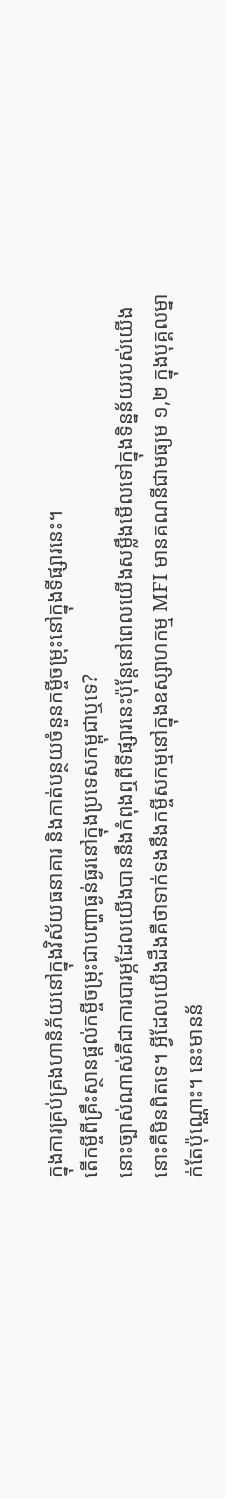ក្នុងការគ្រប់គ្រងហានិភ័យនៅក្នុងវិស័យធនាគារ និងកាត់បន្ថយចំនួនកម្ចីចម្រុះនៅក្នុងទីផ្សារនេះ។
តើកម្ចីពីគ្រឹះស្ថានផ្តល់កម្ចីចម្រុះជាបញ្ហាធ្ងន់ធ្ងរនៅក្នុងប្រទេសកម្ពុជាឬទេ?
នោះច្បាស់ណាស់គឺជាការបារម្ភដែលយើងបាននឹងកំពុងឮពីទីផ្សារនេះប៉ុន្តែនៅពេលយើងសម្លឹងមើលទៅក្នុងទិន្នន័យរបស់យើងនោះគឺមិនពិតទេ។ អ្វីដែលយើងដឹងគឺថាទាក់ទងនឹងកម្ចីសកម្មនៅក្នុងឧស្សាហកម្ម MFI មានគណនីជាមធ្យម ១,២ ក្នុងបុគ្គលម្នាក់តែប៉ុណ្ណោះ។ នេះមានន័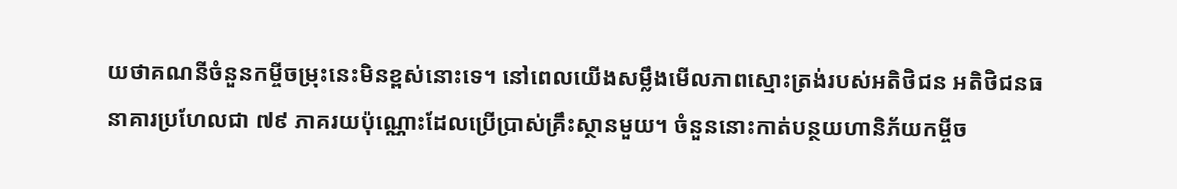យថាគណនីចំនួនកម្ចីចម្រុះនេះមិនខ្ពស់នោះទេ។ នៅពេលយើងសម្លឹងមើលភាពស្មោះត្រង់របស់អតិថិជន អតិថិជនធនាគារប្រហែលជា ៧៩ ភាគរយប៉ុណ្ណោះដែលប្រើប្រាស់គ្រឹះស្ថានមួយ។ ចំនួននោះកាត់បន្ថយហានិភ័យកម្ចីច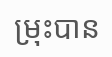ម្រុះបាន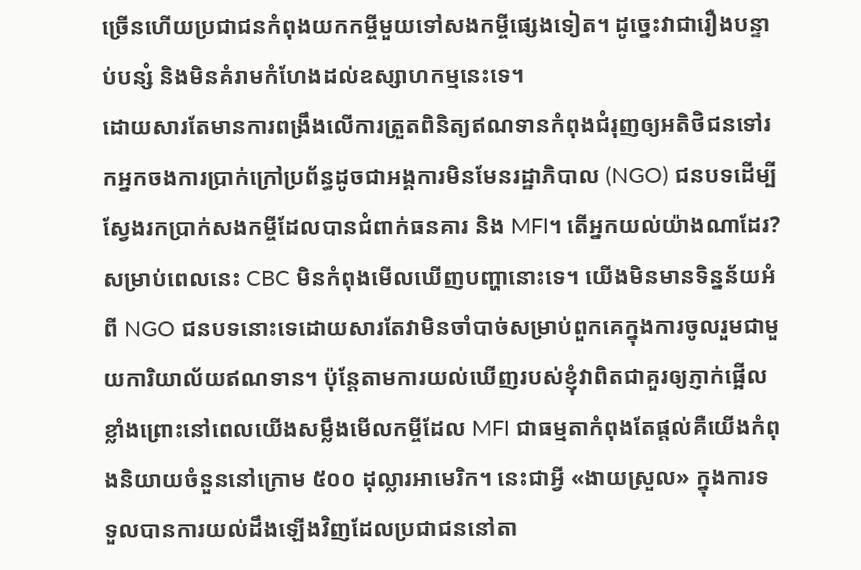ច្រើនហើយប្រជាជនកំពុងយកកម្ចីមួយទៅសងកម្ចីផ្សេងទៀត។ ដូច្នេះវាជារឿងបន្ទាប់បន្សំ និងមិនគំរាមកំហែងដល់ឧស្សាហកម្មនេះទេ។
ដោយសារតែមានការពង្រឹងលើការត្រួតពិនិត្យឥណទានកំពុងជំរុញឲ្យអតិថិជនទៅរកអ្នកចងការប្រាក់ក្រៅប្រព័ន្ធដូចជាអង្គការមិនមែនរដ្ឋាភិបាល (NGO) ជនបទដើម្បីស្វែងរកប្រាក់សងកម្ចីដែលបានជំពាក់ធនគារ និង MFI។ តើអ្នកយល់យ៉ាងណាដែរ?
សម្រាប់ពេលនេះ CBC មិនកំពុងមើលឃើញបញ្ហានោះទេ។ យើងមិនមានទិន្នន័យអំពី NGO ជនបទនោះទេដោយសារតែវាមិនចាំបាច់សម្រាប់ពួកគេក្នុងការចូលរួមជាមួយការិយាល័យឥណទាន។ ប៉ុន្តែតាមការយល់ឃើញរបស់ខ្ញុំវាពិតជាគួរឲ្យភ្ញាក់ផ្អើលខ្លាំងព្រោះនៅពេលយើងសម្លឹងមើលកម្ចីដែល MFI ជាធម្មតាកំពុងតែផ្ដល់គឺយើងកំពុងនិយាយចំនួននៅក្រោម ៥០០ ដុល្លារអាមេរិក។ នេះជាអ្វី «ងាយស្រួល» ក្នុងការទទួលបានការយល់ដឹងឡើងវិញដែលប្រជាជននៅតា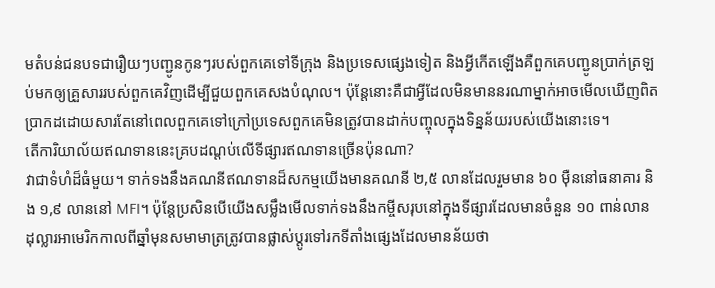មតំបន់ជនបទជារឿយៗបញ្ជូនកូនៗរបស់ពួកគេទៅទីក្រុង និងប្រទេសផ្សេងទៀត និងអ្វីកើតឡើងគឺពួកគេបញ្ជូនប្រាក់ត្រឡប់មកឲ្យគ្រួសាររបស់ពួកគេវិញដើម្បីជួយពួកគេសងបំណុល។ ប៉ុន្តែនោះគឺជាអ្វីដែលមិនមាននរណាម្នាក់អាចមើលឃើញពិតប្រាកដដោយសារតែនៅពេលពួកគេទៅក្រៅប្រទេសពួកគេមិនត្រូវបានដាក់បញ្ចុលក្នុងទិន្នន័យរបស់យើងនោះទេ។
តើការិយាល័យឥណទាននេះគ្របដណ្ដប់លើទីផ្សារឥណទានច្រើនប៉ុនណា?
វាជាទំហំដ៏ធំមួយ។ ទាក់ទងនឹងគណនីឥណទានដ៏សកម្មយើងមានគណនី ២,៥ លានដែលរួមមាន ៦០ ម៉ឺននៅធនាគារ និង ១,៩ លាននៅ MFI។ ប៉ុន្តែប្រសិនបើយើងសម្លឹងមើលទាក់ទងនឹងកម្ចីសរុបនៅក្នុងទីផ្សារដែលមានចំនួន ១០ ពាន់លានដុល្លារអាមេរិកកាលពីឆ្នាំមុនសមាមាត្រត្រូវបានផ្លាស់ប្តូរទៅរកទីតាំងផ្សេងដែលមានន័យថា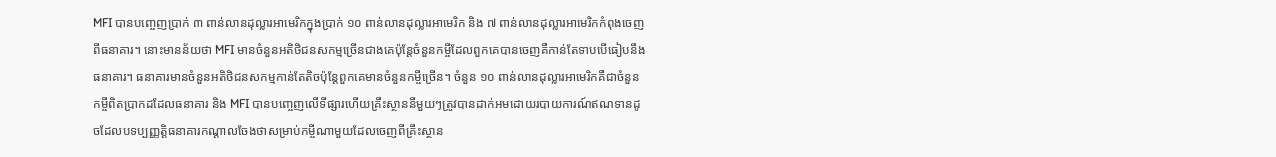MFI បានបញ្ចេញប្រាក់ ៣ ពាន់លានដុល្លារអាមេរិកក្នុងប្រាក់ ១០ ពាន់លានដុល្លារអាមេរិក និង ៧ ពាន់លានដុល្លារអាមេរិកកំពុងចេញពីធនាគារ។ នោះមានន័យថា MFI មានចំនួនអតិថិជនសកម្មច្រើនជាងគេប៉ុន្តែចំនួនកម្ចីដែលពួកគេបានចេញគឺកាន់តែទាបបើធៀបនឹងធនាគារ។ ធនាគារមានចំនួនអតិថិជនសកម្មកាន់តែតិចប៉ុន្តែពួកគេមានចំនួនកម្ចីច្រើន។ ចំនួន ១០ ពាន់លានដុល្លារអាមេរិកគឺជាចំនួនកម្ចីពិតប្រាកដដែលធនាគារ និង MFI បានបញ្ចេញលើទីផ្សារហើយគ្រឹះស្ថាននីមួយៗត្រូវបានដាក់អមដោយរបាយការណ៍ឥណទានដូចដែលបទប្បញ្ញត្តិធនាគារកណ្ដាលចែងថាសម្រាប់កម្ចីណាមួយដែលចេញពីគ្រឹះស្ថាន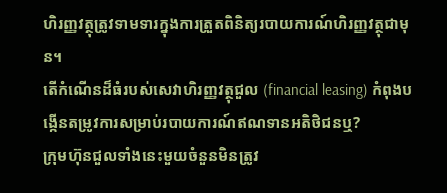ហិរញ្ញវត្ថុត្រូវទាមទារក្នុងការត្រួតពិនិត្យរបាយការណ៍ហិរញ្ញវត្ថុជាមុន។
តើកំណើនដ៏ធំរបស់សេវាហិរញ្ញវត្ថុជួល (financial leasing) កំពុងបង្កើនតម្រូវការសម្រាប់របាយការណ៍ឥណទានអតិថិជនឬ?
ក្រុមហ៊ុនជួលទាំងនេះមួយចំនួនមិនត្រូវ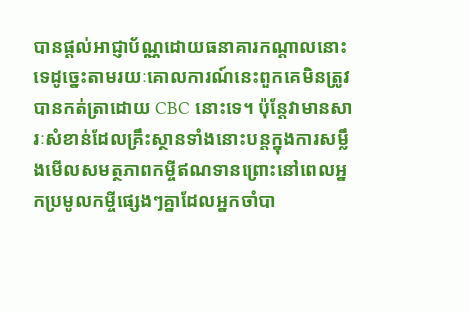បានផ្តល់អាជ្ញាប័ណ្ណដោយធនាគារកណ្ដាលនោះទេដូច្នេះតាមរយៈគោលការណ៍នេះពួកគេមិនត្រូវបានកត់ត្រាដោយ CBC នោះទេ។ ប៉ុន្តែវាមានសារៈសំខាន់ដែលគ្រឹះស្ថានទាំងនោះបន្តក្នុងការសម្លឹងមើលសមត្ថភាពកម្ចីឥណទានព្រោះនៅពេលអ្នកប្រមូលកម្ចីផ្សេងៗគ្នាដែលអ្នកចាំបា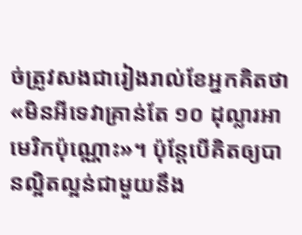ច់ត្រូវសងជារៀងរាល់ខែអ្នកគិតថា «មិនអីទេវាគ្រាន់តែ ១០ ដុល្លារអាមេរិកប៉ុណ្ណោះ»។ ប៉ុន្តែបើគិតឲ្យបានល្អិតល្អន់ជាមួយនឹង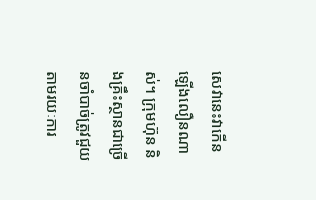សេវានេះវាកើនឡើងលឿនណាស់។ ក្រុមហ៊ុន និងគ្រឹះស្ថានជាច្រើនចាំបាច់ត្រូវជួយតាមរយៈការ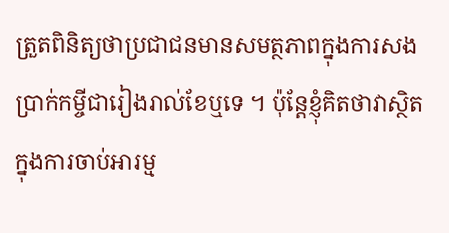ត្រួតពិនិត្យថាប្រជាជនមានសមត្ថភាពក្នុងការសងប្រាក់កម្ចីជារៀងរាល់ខែឬទេ ។ ប៉ុន្តែខ្ញុំគិតថាវាស្ថិតក្នុងការចាប់អារម្ម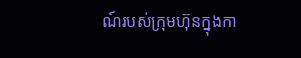ណ៍របស់ក្រុមហ៊ុនក្នុងកា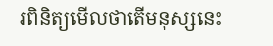រពិនិត្យមើលថាតើមនុស្សនេះ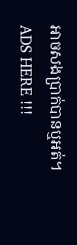អាចសងប្រាក់បានឬអត់។
ADS HERE !!!